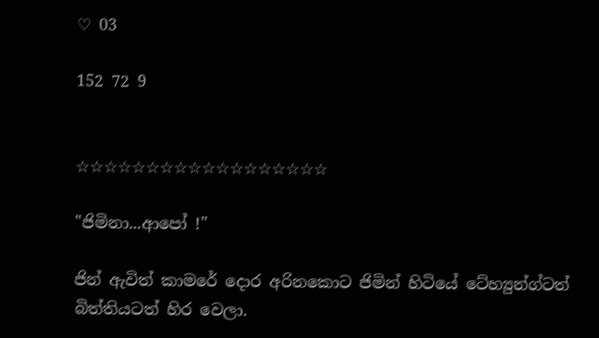♡ 03

152 72 9


☆☆☆☆☆☆☆☆☆☆☆☆☆☆☆☆☆☆

"ජිමිනා...ආපෝ !"

ජින් ඇවිත් කාමරේ දොර අරිනකොට ජිමින් හිටියේ ටේහ්‍යුන්ග්ටත් බිත්තියටත් හිර වෙලා.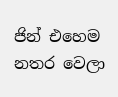ජින් එහෙම නතර වෙලා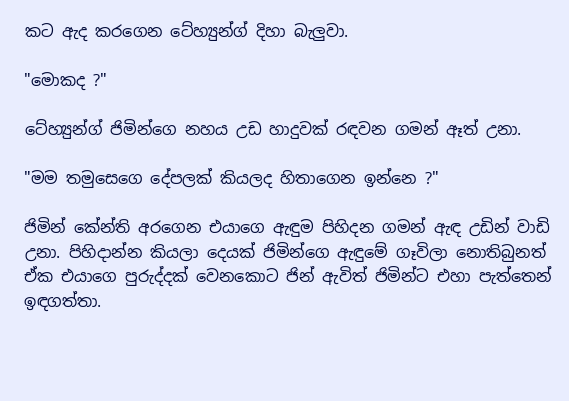කට ඇද කරගෙන ටේහ්‍යුන්ග් දිහා බැලුවා.

"මොකද ?"

ටේහ්‍යුන්ග් ජිමින්ගෙ නහය උඩ හාදුවක් රඳවන ගමන් ඈත් උනා.

"මම තමුසෙගෙ දේපලක් කියලද හිතාගෙන ඉන්නෙ ?"

ජිමින් කේන්ති අරගෙන එයාගෙ ඇඳුම පිහිදන ගමන් ඇඳ උඩින් වාඩි උනා. පිහිදාන්න කියලා දෙයක් ජිමින්ගෙ ඇඳුමේ ගෑවිලා නොතිබුනත් ඒක එයාගෙ පුරුද්දක් වෙනකොට ජින් ඇවිත් ජිමින්ට එහා පැත්තෙන් ඉඳගත්තා.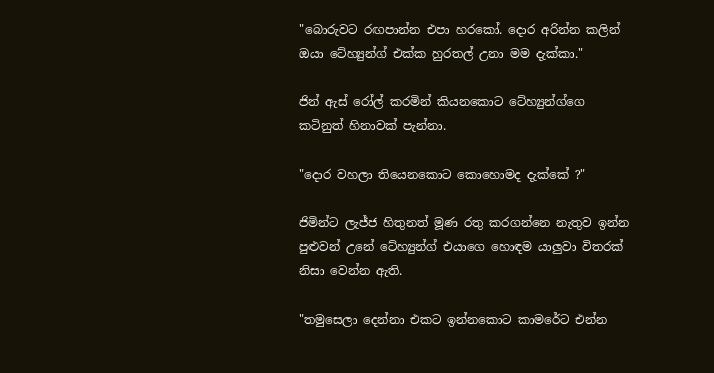"බොරුවට රඟපාන්න එපා හරකෝ. දොර අරින්න කලින් ඔයා ටේහ්‍යුන්ග් එක්ක හුරතල් උනා මම දැක්කා."

ජින් ඇස් රෝල් කරමින් කියනකොට ටේහ්‍යුන්ග්ගෙ කටිනුත් හිනාවක් පැන්නා.

"දොර වහලා තියෙනකොට කොහොමද දැක්කේ ?"

ජිමින්ට ලැජ්ජ හිතුනත් මූණ රතු කරගන්නෙ නැතුව ඉන්න පුළුවන් උනේ ටේහ්‍යුන්ග් එයාගෙ හොඳම යාලුවා විතරක් නිසා වෙන්න ඇති.

"තමුසෙලා දෙන්නා එකට ඉන්නකොට කාමරේට එන්න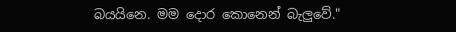බයයිනෙ. මම දොර කොනෙන් බැලුවේ."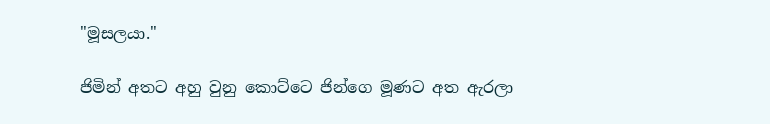"මූසලයා."

ජිමින් අතට අහු වුනු කොට්ටෙ ජින්ගෙ මූණට අත ඇරලා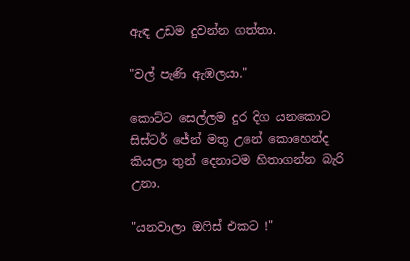ඇඳ උඩම දුවන්න ගත්තා.

"වල් පැණි ඇඹලයා."

කොට්ට සෙල්ලම දුර දිග යනකොට සිස්ටර් ජේන් මතු උනේ කොහෙන්ද කියලා තුන් දෙනාටම හිතාගන්න බැරි උනා.

"යනවාලා ඔෆිස් එකට !"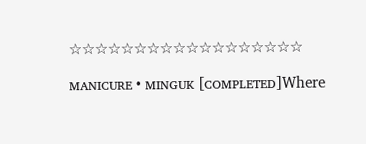☆☆☆☆☆☆☆☆☆☆☆☆☆☆☆☆☆☆

ᴍᴀɴɪᴄᴜʀᴇ • ᴍɪɴɢᴜᴋ [ᴄᴏᴍᴘʟᴇᴛᴇᴅ]Where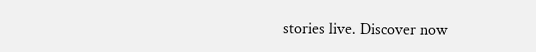stories live. Discover now